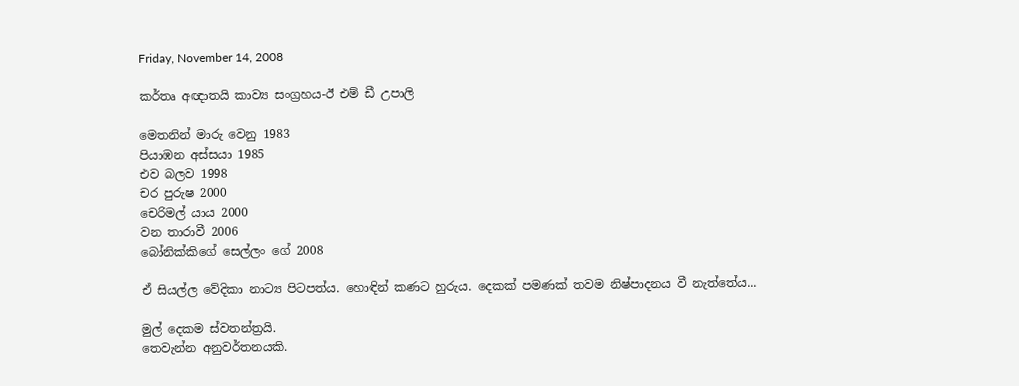Friday, November 14, 2008

කර්තෘ අඥාතයි කාව්‍ය සංග්‍රහය-ඊ එම් ඩී උපාලි

මෙතනින් මාරු වෙනු 1983
පියාඹන අස්සයා 1985
එව බලව 1998
චර පුරුෂ 2000
චෙරිමල් යාය 2000
වන තාරාවී 2006
බෝනික්කිගේ සෙල්ලං ගේ 2008

ඒ සියල්ල වේදිකා නාට්‍ය පිටපත්ය. හොඳින් කණට හුරුය. දෙකක් පමණක් තවම නිෂ්පාදනය වී නැත්තේය...

මුල් දෙකම ස්වතන්ත්‍රයි.
තෙවැන්න අනුවර්තනයකි.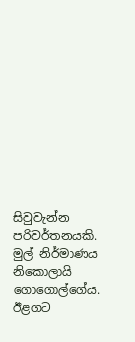සිවුවැන්න පරිවර්තනයකි. මුල් නිර්මාණය නිකොලායි ගොගොල්ගේය.
ඊළගට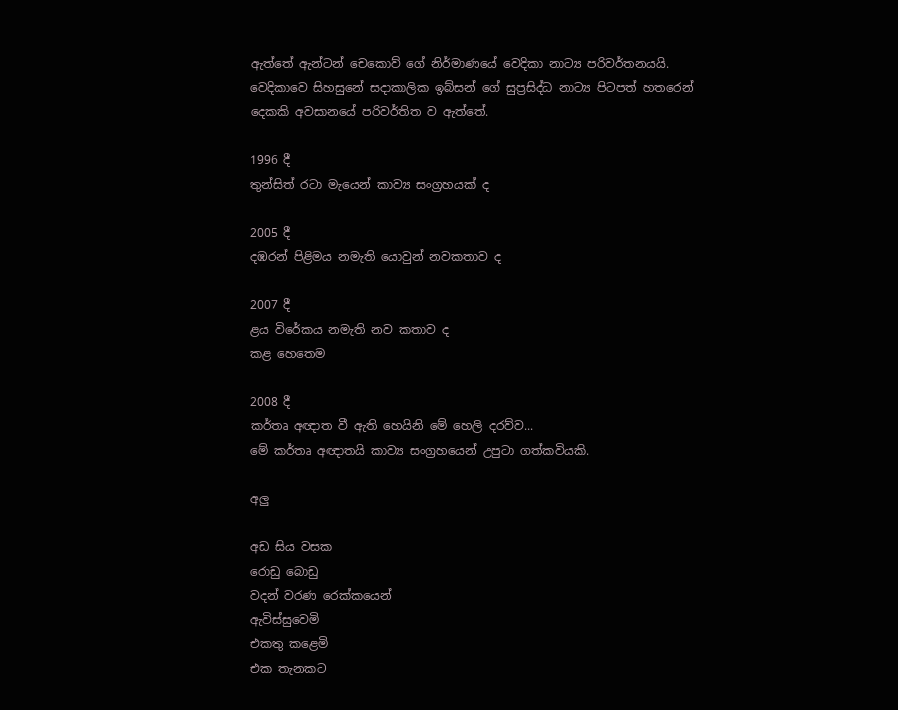ඇත්තේ ඇන්ටන් චෙකොව් ගේ නිර්මාණයේ වෙදිකා නාට්‍ය පරිවර්තනයයි.
වෙදිකාවෙ සිහසුනේ සදාකාලික ඉබ්සන් ගේ සුප්‍රසිද්ධ නාට්‍ය පිටපත් හතරෙන් දෙකකි අවසානයේ පරිවර්තිත ව ඇත්තේ.

1996 දී
තුන්සිත් රටා මැයෙන් කාව්‍ය සංග්‍රහයක් ද

2005 දී
දඹරන් පිළිමය නමැති යොවුන් නවකතාව ද

2007 දී
ළය විරේකය නමැති නව කතාව ද
කළ හෙතෙම

2008 දී
කර්තෘ අඥාත වී ඇති හෙයිනි මේ හෙලි දරව්ව...
මේ කර්තෘ අඥාතයි කාව්‍ය සංග්‍රහයෙන් උපුටා ගත්කවියකි.

අලු

අඩ සිය වසක
රොඩු බොඩු
වදන් වරණ රෙක්කයෙන්
ඇවිස්සුවෙමි
එකතු කළෙමි
එක තැනකට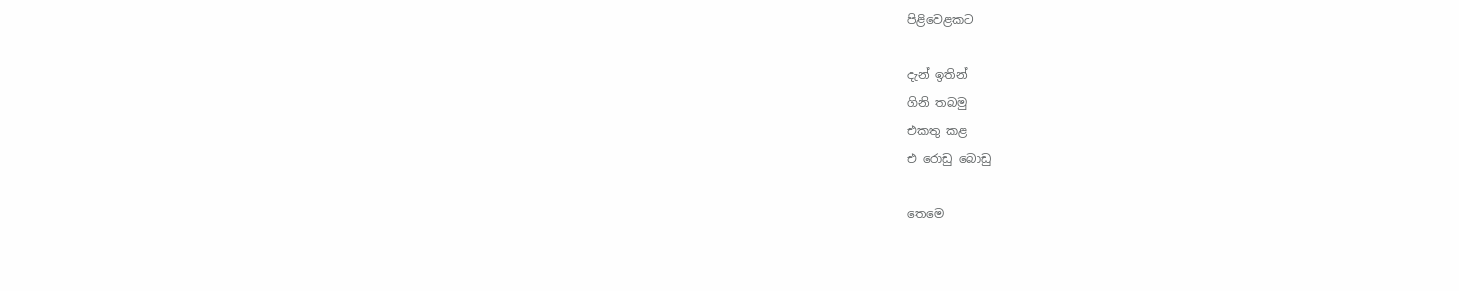පිළිවෙළකට

දැන් ඉතින්
ගිනි තබමු
එකතු කළ
එ රොඩු බොඩු

තෙමෙ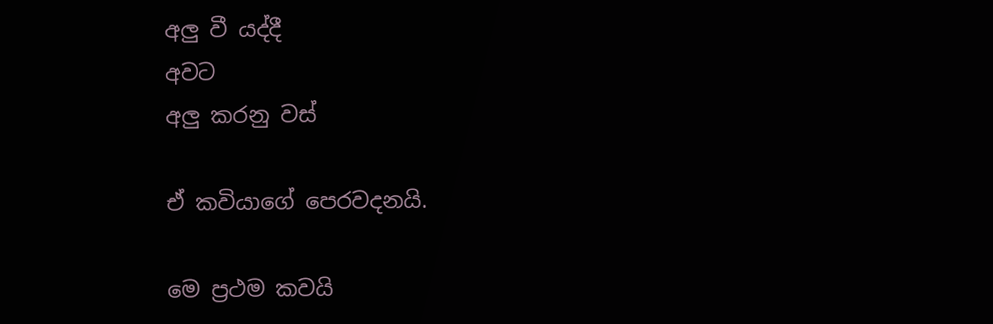අලු වී යද්දී
අවට
අලු කරනු වස්

ඒ කවියාගේ පෙරවදනයි.

මෙ ප්‍රථම කවයි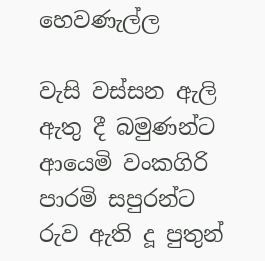හෙවණැල්ල

වැසි වස්සන ඇලි ඇතු දී බමුණන්ට
ආයෙමි වංකගිරි පාරමි සපුරන්ට
රුව ඇති දූ පුතුන්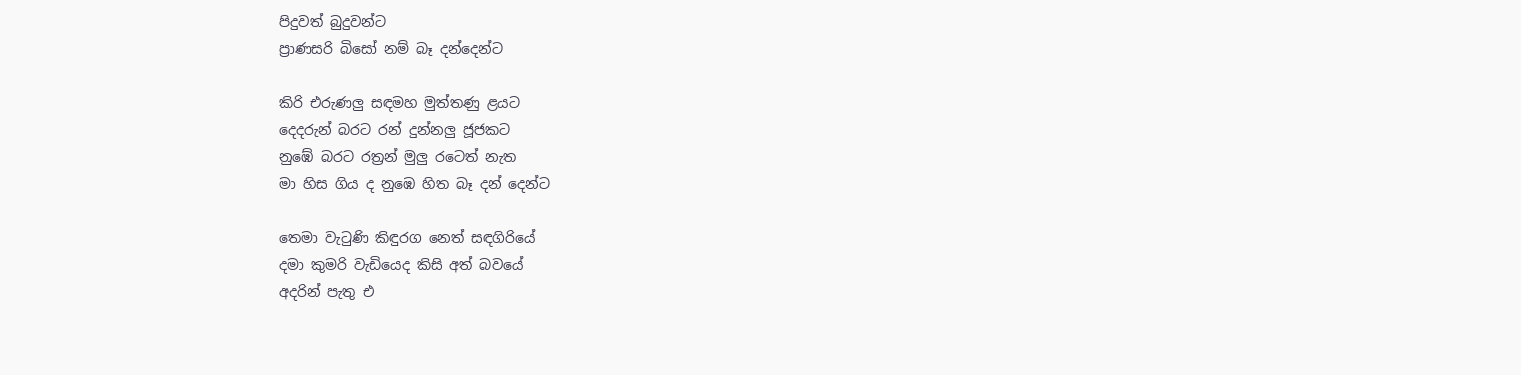පිදුවත් බුදුවන්ට
ප්‍රාණසරි බිසෝ නම් බෑ දන්දෙන්ට

කිරි එරුණලු සඳමහ මුත්තණු ළයට
දෙදරුන් බරට රන් දුන්නලු ජූජකට
නුඹේ බරට රත්‍රන් මුලු රටෙත් නැත
මා හිස ගිය ද නුඹෙ හිත බෑ දන් දෙන්ට

තෙමා වැටුණි කිඳුරග නෙත් සඳගිරියේ
දමා කුමරි වැඩියෙද කිසි අත් බවයේ
අදරින් පැතු එ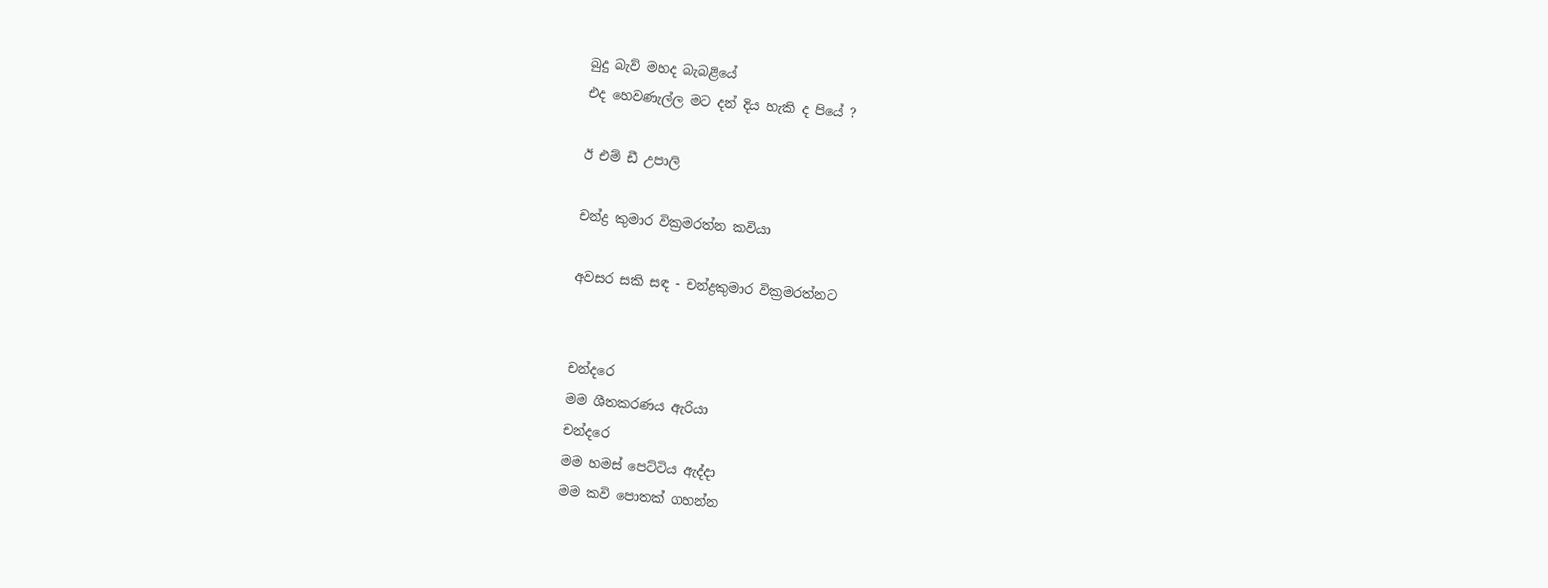බුදු බැව් මහද බැබළියේ
එද හෙවණැල්ල මට දන් දිය හැකි ද පියේ ?

ඊ එම් ඩී උපාලි

චන්ද්‍ර කුමාර වික්‍රමරත්න කවියා

අවසර සකි සඳ - චන්ද්‍රකුමාර වික්‍රමරත්නට


චන්දරෙ
මම ශීතකරණය ඇරියා
චන්දරෙ
මම හමස් පෙට්ටිය ඇද්දා
මම කවි පොතක් ගහන්න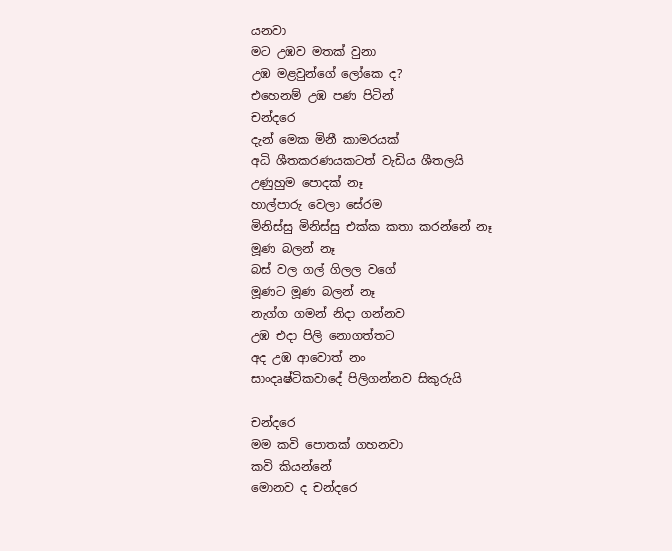යනවා
මට උඹව මතක් වුනා
උඹ මළවුන්ගේ ලෝකෙ ද?
එහෙනම් උඹ පණ පිටින්
චන්දරෙ
දැන් මෙක මිනී කාමරයක්
අධි ශීතකරණයකටත් වැඩිය ශීතලයි
උණුහුම පොදක් නෑ
හාල්පාරු වෙලා සේරම
මිනිස්සු මිනිස්සු එක්ක කතා කරන්නේ නෑ
මූණ බලන් නෑ
බස් වල ගල් ගිලල වගේ
මූණට මූණ බලන් නෑ
නැග්ග ගමන් නිදා ගන්නව
උඹ එදා පිලි නොගත්තට
අද උඹ ආවොත් නං
සාංදෘෂ්ටිකවාදේ පිලිගන්නව සිකුරුයි

චන්දරෙ
මම කවි පොතක් ගහනවා
කවි කියන්නේ
මොනව ද චන්දරෙ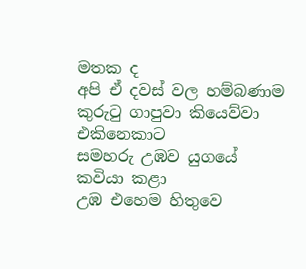මතක ද
අපි ඒ දවස් වල හම්බණාම
කුරුටු ගාපුවා කියෙව්වා එකිනෙකාට
සමහරු උඹව යුගයේ කවියා කළා
උඹ එහෙම හිතුවෙ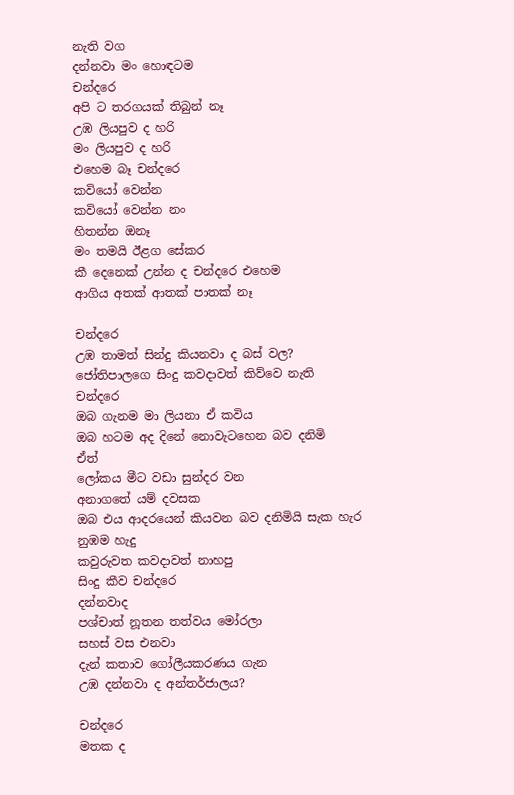නැති වග
දන්නවා මං හොඳටම
චන්දරෙ
අපි ට තරගයක් තිබුන් නෑ
උඹ ලියපුව ද හරි
මං ලියපුව ද හරි
එහෙම බෑ චන්දරෙ
කවියෝ වෙන්න
කවියෝ වෙන්න නං
හිතන්න ඔනෑ
මං තමයි ඊළග සේකර
කී දෙනෙක් උන්න ද චන්දරෙ එහෙම
ආගිය අතක් ආතක් පාතක් නෑ

චන්දරෙ
උඹ තාමත් සින්දු කියනවා ද බස් වල?
ජෝතිපාලගෙ සිංදු කවදාවත් කිව්වෙ නැති
චන්දරෙ
ඔබ ගැනම මා ලියනා ඒ කවිය
ඔබ හටම අද දිනේ නොවැටහෙන බව දනිමි
ඒත්
ලෝකය මීට වඩා සුන්දර වන
අනාගතේ යම් දවසක
ඔබ එය ආදරයෙන් කියවන බව දනිමියි සැක හැර
නුඹම හැදු
කවුරුවත කවදාවත් නාහපු
සිංදු කීව චන්දරෙ
දන්නවාද
පශ්චාත් නූතන තත්වය මෝරලා
සහස් වස එනවා
දැන් කතාව ගෝලීයකරණය ගැන
උඹ දන්නවා ද අන්තර්ජාලය?

චන්දරෙ
මතක ද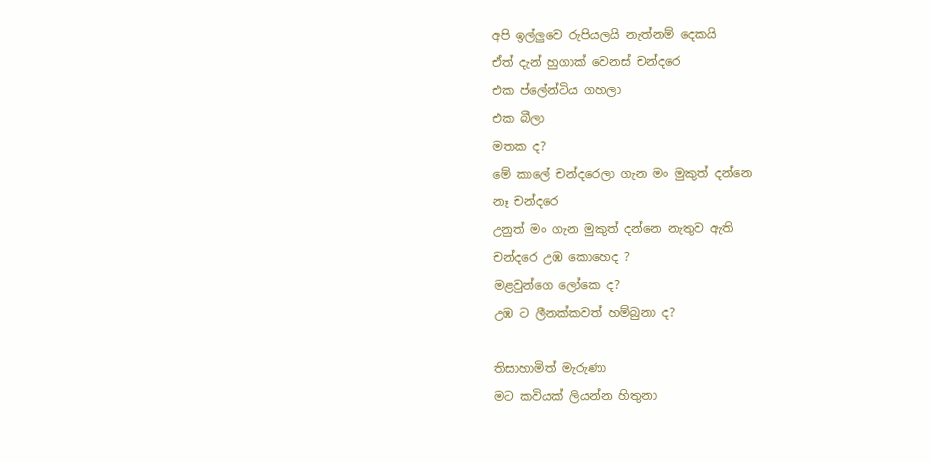අපි ඉල්ලුවෙ රුපියලයි නැත්නම් දෙකයි
ඒත් දැන් හුගාක් වෙනස් චන්දරෙ
එක ප්ලේන්ටිය ගහලා
එක බීලා
මතක ද?
මේ කාලේ චන්දරෙලා ගැන මං මුකුත් දන්නෙ
නෑ චන්දරෙ
උනුත් මං ගැන මුකුත් දන්නෙ නැතුව ඇති
චන්දරෙ උඹ කොහෙද ?
මළවුන්ගෙ ලෝකෙ ද?
උඹ ට ලීනක්කවත් හම්බුනා ද?

තිසාහාමිත් මැරුණා
මට කවියක් ලියන්න හිතුනා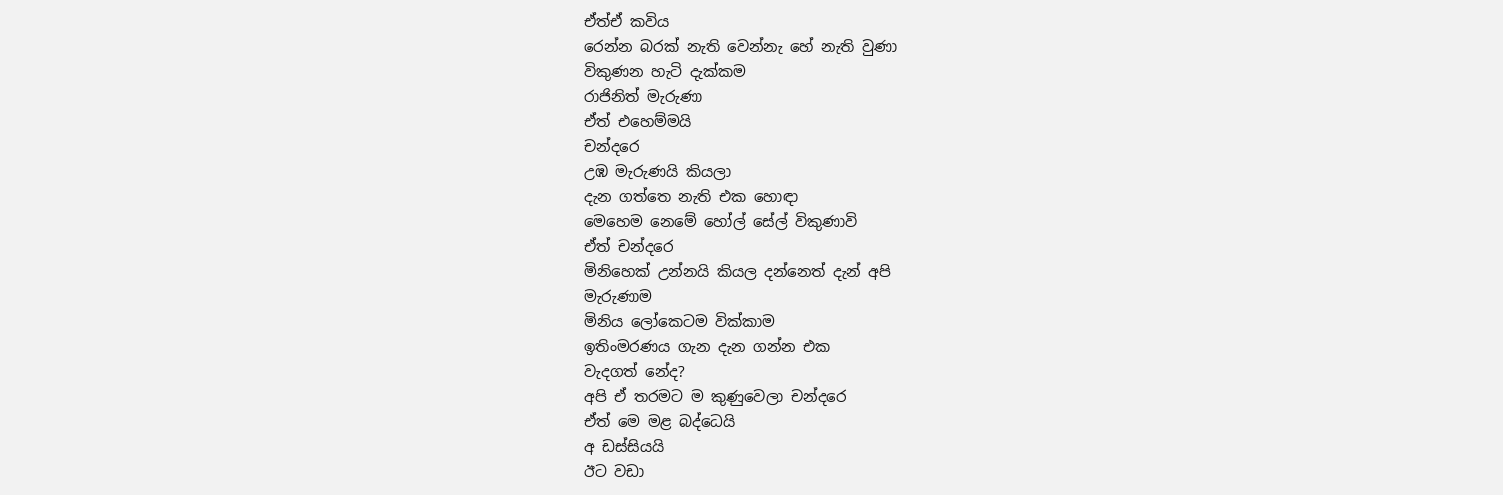ඒත්ඒ කවිය
රෙන්න බරක් නැති වෙන්නැ හේ නැති වුණා
විකුණන හැටි දැක්කම
රාජිනිත් මැරුණා
ඒත් එහෙම්මයි
චන්දරෙ
උඹ මැරුණයි කියලා
දැන ගත්තෙ නැති එක හොඳා
මෙහෙම නෙමේ හෝල් සේල් විකුණාවි
ඒත් චන්දරෙ
මිනිහෙක් උන්නයි කියල දන්නෙත් දැන් අපි
මැරුණාම
මිනිය ලෝකෙටම වික්කාම
ඉතිංමරණය ගැන දැන ගන්න එක
වැදගත් නේද?
අපි ඒ තරමට ම කුණුවෙලා චන්දරෙ
ඒත් මෙ මළ බද්ධෙයි
අ ඩස්සියයි
ඊට වඩා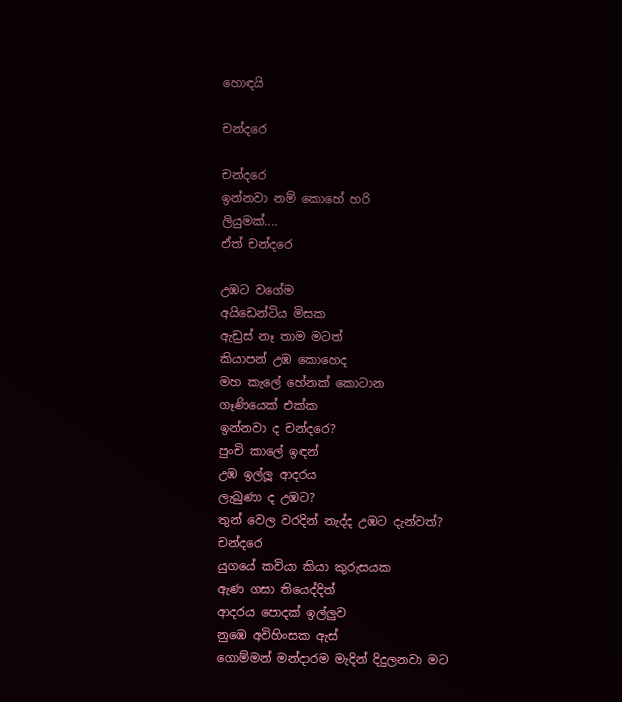හොඳයි

චන්දරෙ

චන්දරෙ
ඉන්නවා නම් කොහේ හරි
ලියුමක්....
ඒත් චන්දරෙ

උඹට වගේම
අයිඩෙන්ටිය මිසක
ඇඩ්‍රස් නෑ තාම මටත්
කියාපන් උඹ කොහෙද
මහ කැලේ හේනක් කොටාන
ගෑණියෙක් එක්ක
ඉන්නවා ද චන්දරෙ?
පුංචි කාලේ ඉඳන්
උඹ ඉල්ලූ ආදරය
ලැබුණා ද උඹට?
තුන් වෙල වරදින් නැද්ද උඹට දැන්වත්?
චන්දරෙ
යුගයේ කවියා කියා කුරුසයක
ඇණ ගසා තියෙද්දිත්
ආදරය පොදක් ඉල්ලුව
නුඹෙ අවිහිංසක ඇස්
ගොම්මන් මන්දාරම මැදින් දිදුලනවා මට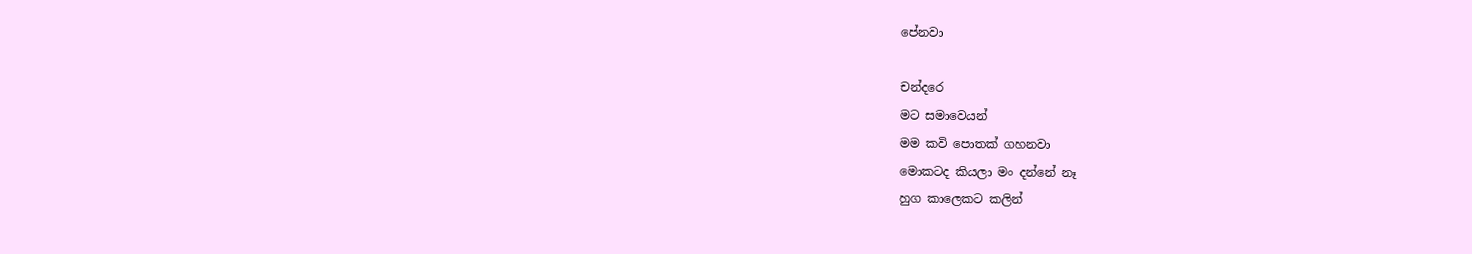පේනවා

චන්දරෙ
මට සමාවෙයන්
මම කවි පොතක් ගහනවා
මොකටද කියලා මං දන්නේ නෑ
හුග කාලෙකට කලින්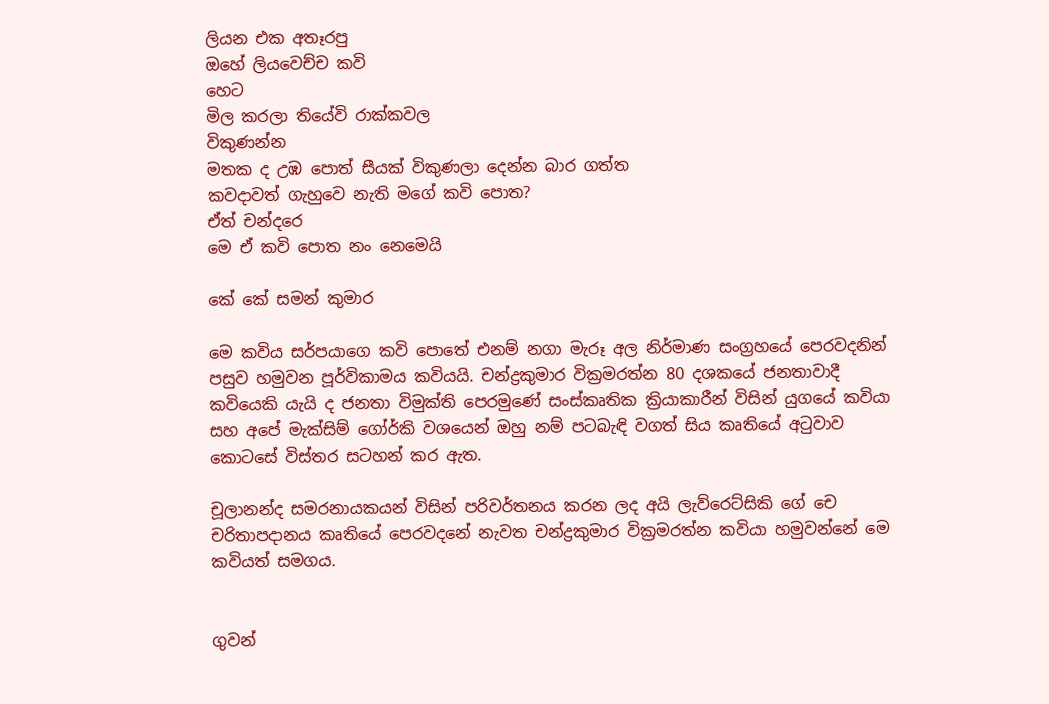ලියන එක අතෑරපු
ඔහේ ලියවෙච්ච කවි
හෙට
මිල කරලා තියේවි රාක්කවල
විකුණන්න
මතක ද උඹ පොත් සීයක් විකුණලා දෙන්න බාර ගත්ත
කවදාවත් ගැහුවෙ නැති මගේ කවි පොත?
ඒත් චන්දරෙ
මෙ ඒ කවි පොත නං නෙමෙයි

කේ කේ සමන් කුමාර

මෙ කවිය සර්පයාගෙ කවි පොතේ එනම් නගා මැරූ අල නිර්මාණ සංග්‍රහයේ පෙරවදනින් පසුව හමුවන පූර්විකාමය කවියයි. චන්ද්‍රකුමාර වික්‍රමරත්න 80 දශකයේ ජනතාවාදී කවියෙකි යැයි ද ජනතා විමුක්ති පෙරමුණේ සංස්කෘතික ක්‍රියාකාරීන් විසින් යුගයේ කවියා සහ අපේ මැක්සිම් ගෝර්කි වශයෙන් ඔහු නම් පටබැඳි වගත් සිය කෘතියේ අටුවාව කොටසේ විස්තර සටහන් කර ඇත.

චූලානන්ද සමරනායකයන් විසින් පරිවර්තනය කරන ලද අයි ලැව්රෙට්සිකි ගේ චෙ චරිතාපදානය කෘතියේ පෙරවදනේ නැවත චන්ද්‍රකුමාර වික්‍රමරත්න කවියා හමුවන්නේ මෙ කවියත් සමගය.


ගුවන්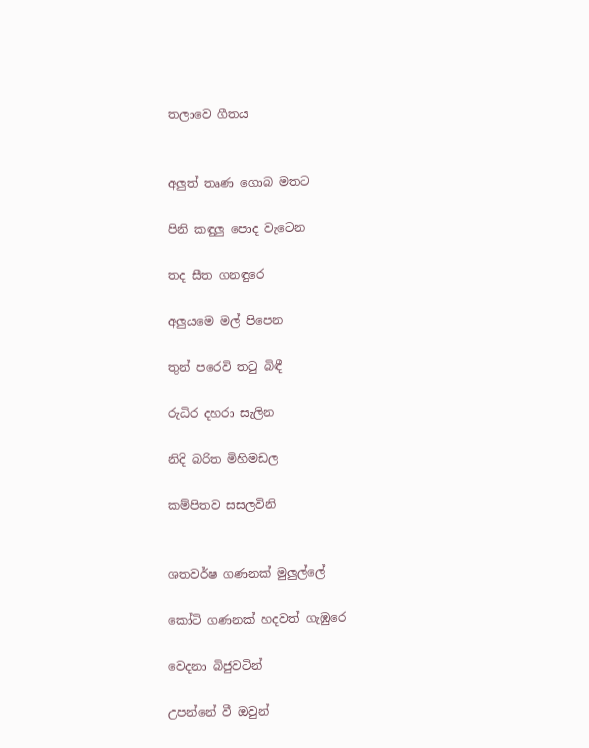තලාවෙ ගීතය


අලුත් තෘණ ගොබ මතට

පිනි කඳුලු පොද වැටෙන

තද සීත ගනඳුරෙ

අලුයමෙ මල් පිපෙන

තුන් පරෙවි තටු බිඳී

රුධිර දහරා සැලින

නිදි බරිත මිහිමඩල

කම්පිතව සසලවිනි


ශතවර්ෂ ගණනක් මුලුල්ලේ

කෝටි ගණනක් හදවත් ගැඹුරෙ

වෙදනා බිජුවටින්

උපන්නේ වී ඔවුන්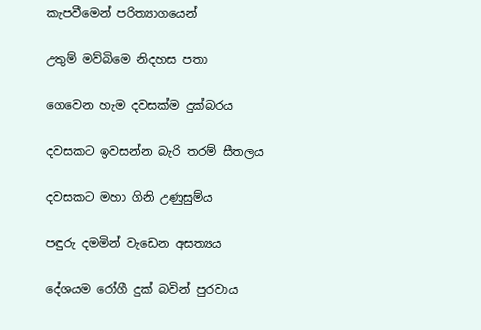කැපවීමෙන් පරිත්‍යාගයෙන්

උතුම් මව්බිමෙ නිදහස පතා

ගෙවෙන හැම දවසක්ම දුක්බරය

දවසකට ඉවසන්න බැරි තරම් සීතලය

දවසකට මහා ගිනි උණුසුම්ය

පඳුරු දමමින් වැඩෙන අසත්‍යය

දේශයම රෝගී දුක් බවින් පුරවාය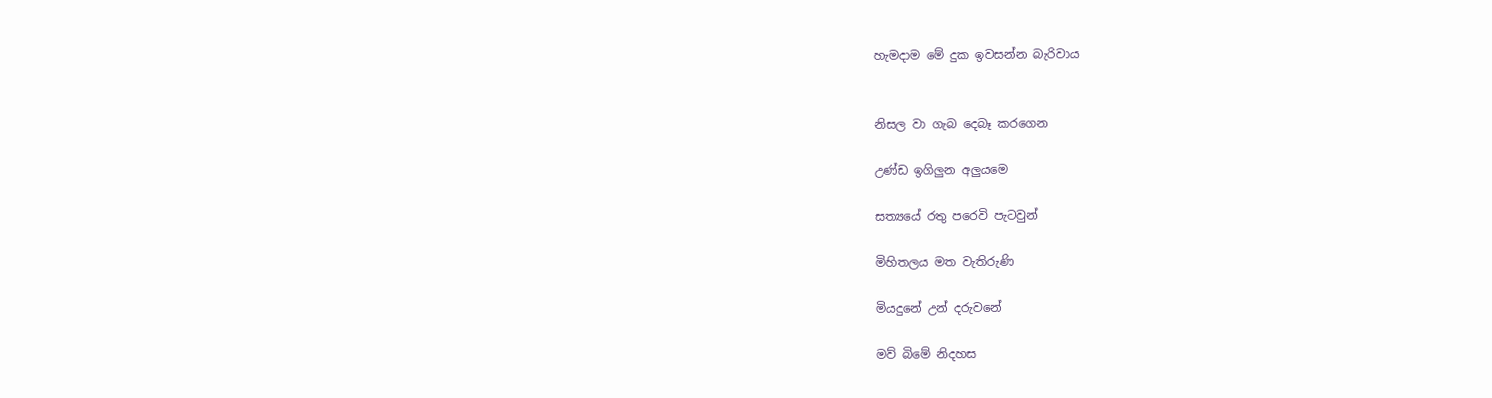හැමදාම මේ දුක ඉවසන්න බැරිවාය


නිසල වා ගැබ දෙබෑ කරගෙන

උණ්ඩ ඉගිලුන අලුයමෙ

සත්‍යයේ රතු පරෙවි පැටවුන්

මිහිතලය මත වැතිරුණි

මියදුනේ උන් දරුවනේ

මව් බිමේ නිදහස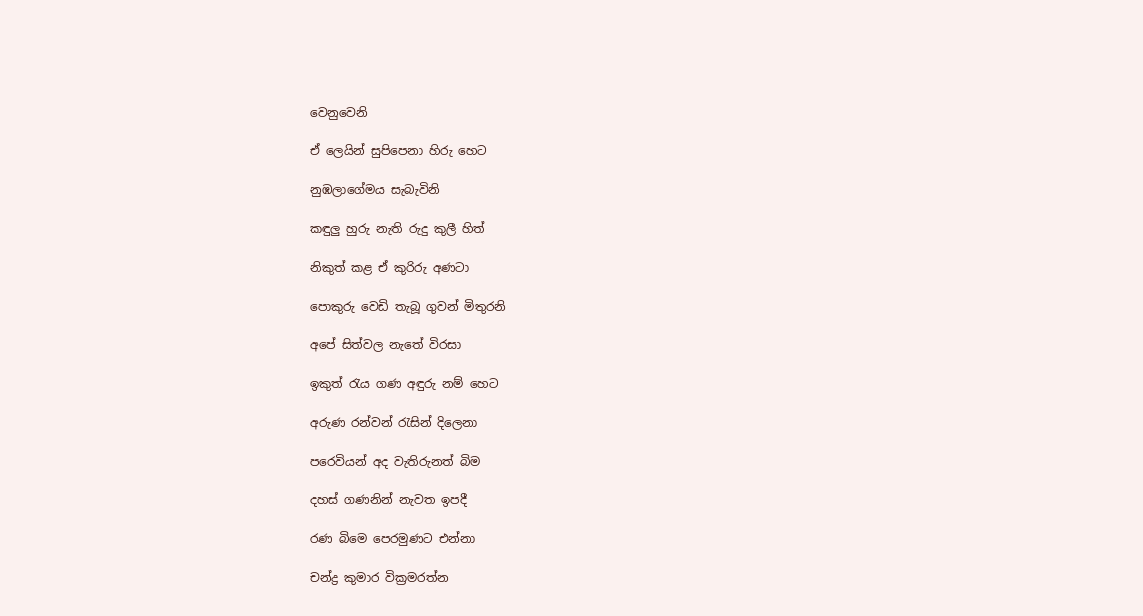වෙනුවෙනි

ඒ ලෙයින් සුපිපෙනා හිරු හෙට

නුඹලාගේමය සැබැවිනි

කඳුලු හුරු නැති රුදු කුලී හිත්

නිකුත් කළ ඒ කුරිරු අණටා

පොකුරු වෙඩි තැබූ ගුවන් මිතුරනි

අපේ සිත්වල නැතේ විරසා

ඉකුත් රැය ගණ අඳුරු නම් හෙට

අරුණ රන්වන් රැසින් දිලෙනා

පරෙවියන් අද වැතිරුනත් බිම

දහස් ගණනින් නැවත ඉපදී

රණ බිමෙ පෙරමුණට එන්නා

චන්ද්‍ර කුමාර වික්‍රමරත්න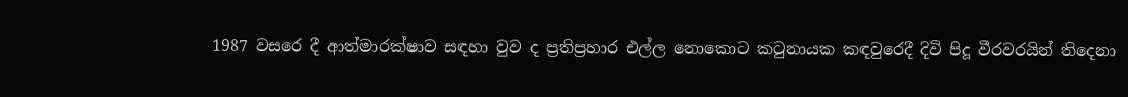1987 වසරෙ දී ආත්මාරක්ෂාව සඳහා වුව ද ප්‍රතිප්‍රහාර එල්ල නොකොට කටුනායක කඳවුරෙදී දිවි පිදූ වීරවරයින් තිදෙනා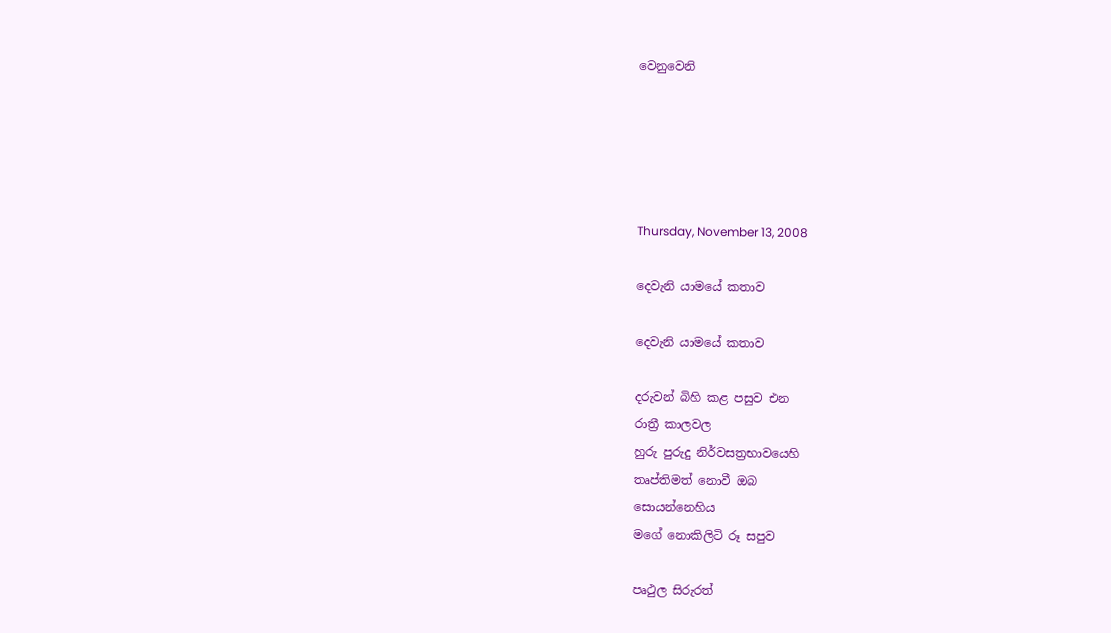වෙනුවෙනි





Thursday, November 13, 2008

දෙවැනි යාමයේ කතාව

දෙවැනි යාමයේ කතාව

දරුවන් බිහි කළ පසුව එන
රාත්‍රී කාලවල
හුරු පුරුදු නිර්වසත්‍රභාවයෙහි
තෘප්තිමත් නොවී ඔබ
සොයන්නෙහිය
මගේ නොකිලිටි රූ සපුව

පෘථුල සිරුරත්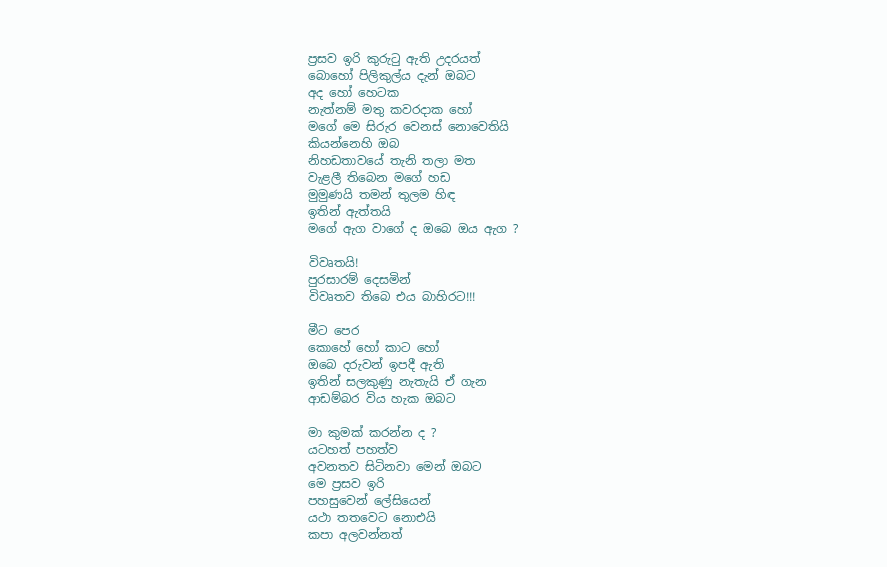ප්‍රසව ඉරි කුරුටු ඇති උදරයත්
බොහෝ පිලිකුල්ය දැන් ඔබට
අද හෝ හෙටක
නැත්නම් මතු කවරදාක හෝ
මගේ මෙ සිරුර වෙනස් නොවෙතියි
කියන්නෙහි ඔබ
නිහඩතාවයේ තැනි තලා මත
වැළලී තිබෙන මගේ හඩ
මුමුණයි තමන් තුලම හිඳ
ඉතින් ඇත්තයි
මගේ ඇග වාගේ ද ඔබෙ ඔය ඇග ?

විවෘතයි!
පුරසාරම් දෙසමින්
විවෘතව තිබෙ එය බාහිරට!!!

මීට පෙර
කොහේ හෝ කාට හෝ
ඔබෙ දරුවන් ඉපදී ඇති
ඉතින් සලකුණු නැතැයි ඒ ගැන
ආඩම්බර විය හැක ඔබට

මා කුමක් කරන්න ද ?
යටහත් පහත්ව
අවනතව සිටිනවා මෙන් ඔබට
මෙ ප්‍රසව ඉරි
පහසුවෙන් ලේසියෙන්
යථා තතවෙට නොඑයි
කපා අලවන්නත්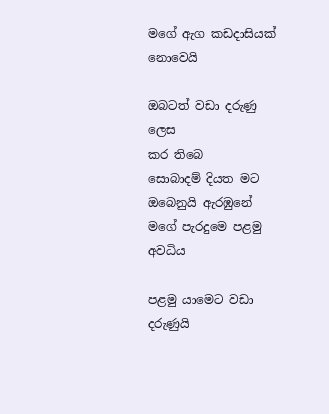මගේ ඇග කඩදාසියක් නොවෙයි

ඔබටත් වඩා දරුණු ලෙස
කර තිබෙ
සොබාදම් දියත මට
ඔබෙනුයි ඇරඹුනේ
මගේ පැරදුමෙ පළමු අවධිය

පළමු යාමෙට වඩා
දරුණුයි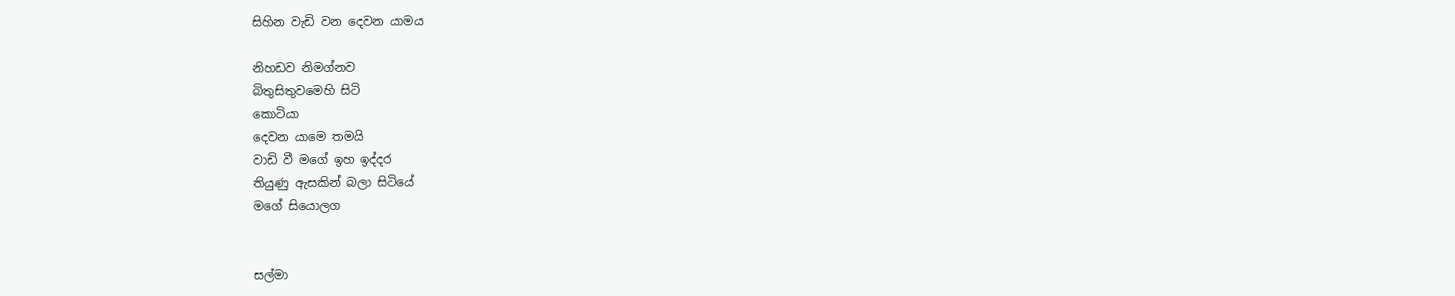සිහින වැඩි වන දෙවන යාමය

නිහඩව නිමග්නව
බිතුසිතුවමෙහි සිටි
කොටියා
දෙවන යාමෙ තමයි
වාඩි වී මගේ ඉහ ඉද්දර
තියුණු ඇසකින් බලා සිටියේ
මගේ සියොලග


සල්මා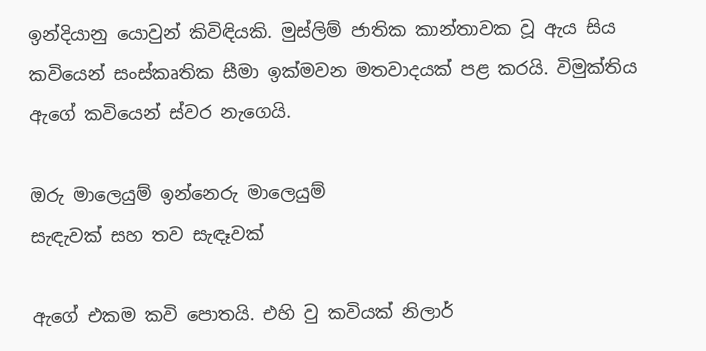ඉන්දියානු යොවුන් කිවිඳියකි. මුස්ලිම් ජාතික කාන්තාවක වූ ඇය සිය කවියෙන් සංස්කෘතික සීමා ඉක්මවන මතවාදයක් පළ කරයි. විමුක්තිය ඇගේ කවියෙන් ස්වර නැගෙයි.

ඔරු මාලෙයුම් ඉන්නෙරු මාලෙයුම්
සැඳැවක් සහ තව සැඳෑවක්

ඇගේ එකම කවි පොතයි. එහි වු කවියක් නිලාර්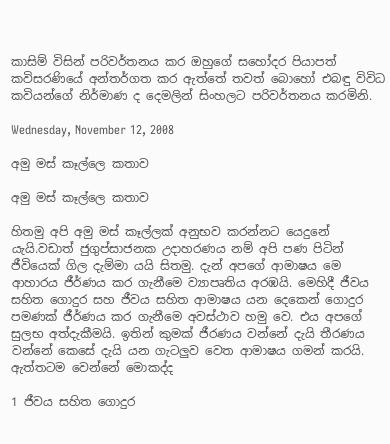කාසිම් විසින් පරිවර්තනය කර ඔහුගේ සහෝදර පියාපත් කවිසරණියේ අන්තර්ගත කර ඇත්තේ තවත් බොහෝ එබඳු විවිධ කවියන්ගේ නිර්මාණ ද දෙමලින් සිංහලට පරිවර්තනය කරමිනි.

Wednesday, November 12, 2008

අමු මස් කෑල්ලෙ කතාව

අමු මස් කෑල්ලෙ කතාව

හිතමු අපි අමු මස් කෑල්ලක් අනුභව කරන්නට යෙදුනේ යැයි.වඩාත් ජුගුප්සාජනක උදාහරණය නම් අපි පණ පිටින් ජීවියෙක් ගිල දැම්මා යයි සිතමු. දැන් අපගේ ආමාෂය මෙ ආහාරය ජීර්ණය කර ගැනීමෙ ව්‍යාපෘතිය අරඹයි. මෙහිදී ජීවය සහිත ගොදුර සහ ජීවය සහිත ආමාෂය යන දෙකෙන් ගොදුර පමණක් ජීර්ණය කර ගැනීමෙ අවස්ථාව හමු වෙ. එය අපගේ සුලභ අත්දැකීමයි. ඉතින් කුමක් ජීරණය වන්නේ දැයි තීරණය වන්නේ කෙසේ දැයි යන ගැටලුව වෙත ආමාෂය ගමන් කරයි. ඇත්තටම වෙන්නේ මොකද්ද

1 ජීවය සහිත ගොදුර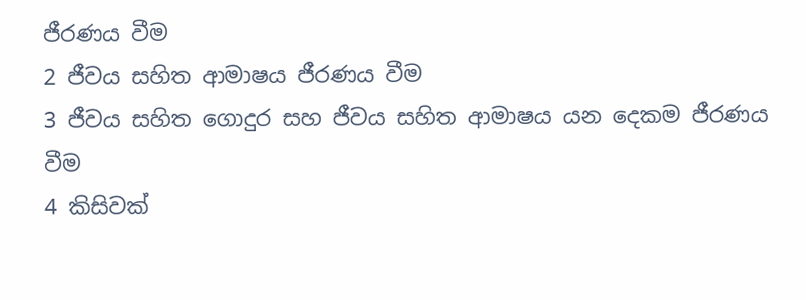ජීරණය වීම
2 ජීවය සහිත ආමාෂය ජීරණය වීම
3 ජීවය සහිත ගොදුර සහ ජීවය සහිත ආමාෂය යන දෙකම ජීරණය වීම
4 කිසිවක්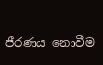ජීරණය නොවීම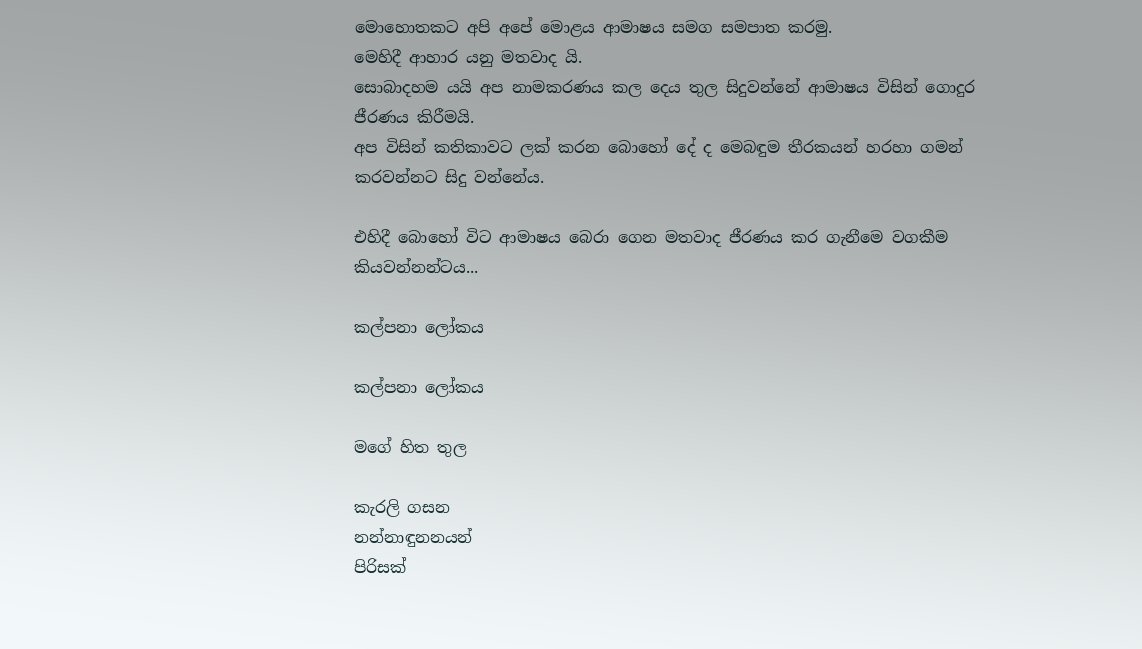මොහොතකට අපි අපේ මොළය ආමාෂය සමග සමපාත කරමු.
මෙහිදී ආහාර යනු මතවාද යි.
සොබාදහම යයි අප නාමකරණය කල දෙය තුල සිදුවන්නේ ආමාෂය විසින් ගොදුර ජීරණය කිරීමයි.
අප විසින් කතිකාවට ලක් කරන බොහෝ දේ ද මෙබඳුම තීරකයන් හරහා ගමන් කරවන්නට සිදු වන්නේය.

එහිදී බොහෝ විට ආමාෂය බෙරා ගෙන මතවාද ජීරණය කර ගැනීමෙ වගකීම කියවන්නන්ටය...

කල්පනා ලෝකය

කල්පනා ලෝකය

මගේ හිත තුල

කැරලි ගසන
නන්නාඳුනනයන්
පිරිසක්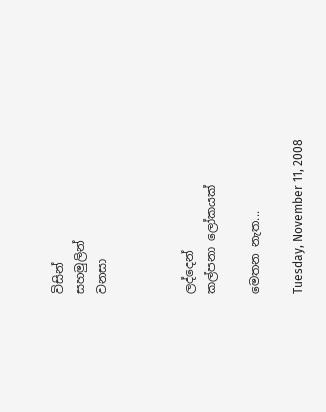විසින්
සහමුලින්
වනසා



ලද්දෙන්
කල්පනා ලෝකයක්

මෙතන නැත...

Tuesday, November 11, 2008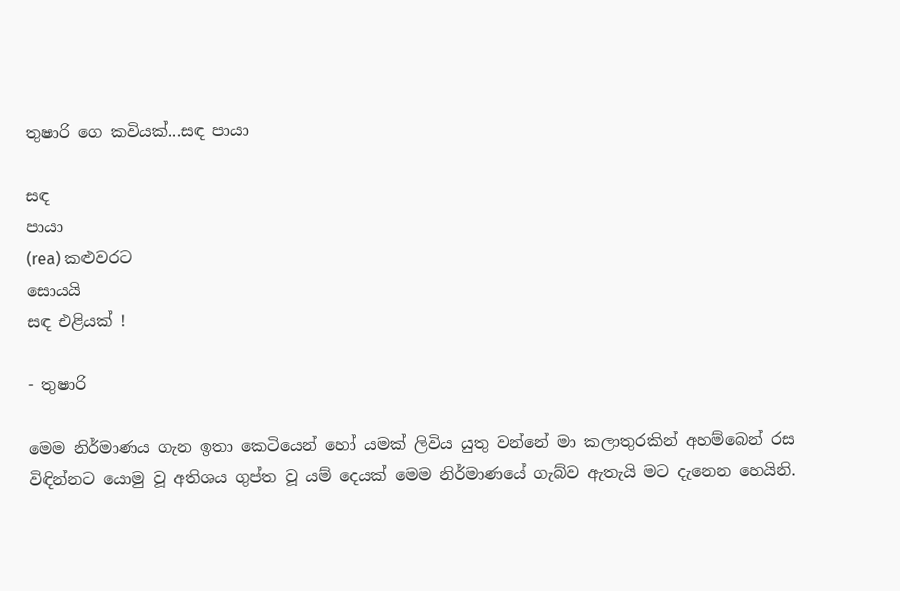තුෂාරි ගෙ කවියක්...සඳ පායා

සඳ
පායා
(rea) කළුවරට
සොයයි
සඳ එළියක් !

- තුෂාරි

මෙම නිර්මාණය ගැන ඉතා කෙටියෙන් හෝ යමක් ලිවිය යුතු වන්නේ මා කලාතුරකින් අහම්බෙන් රස විඳින්නට යොමු වූ අතිශය ගුප්ත වූ යම් දෙයක් මෙම නිර්මාණයේ ගැබ්ව ඇතැයි මට දැනෙන හෙයිනි.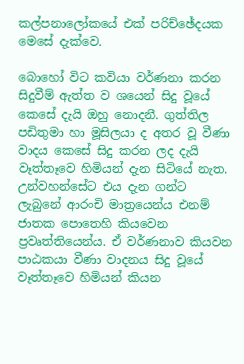කල්පනාලෝකයේ එක් පරිච්ඡේදයක මෙසේ දැක්වෙ.

බොහෝ විට කවියා වර්ණනා කරන සිදුවීම් ඇත්ත ව ශයෙන් සිදු වූයේ කෙසේ දැයි ඔහු නොදනී. ගුත්තිල පඩිතුමා හා මූසිලයා ද අතර වූ වීණා වාදය කෙසේ සිදු කරන ලද දැයි වෑත්තෑවෙ හිමියන් දැන සිටියේ නැත. උන්වහන්සේට එය දැන ගන්ට ලැබුනේ ආරංචි මාත්‍රයෙන්ය එනම් ජාතක පොතෙහි කියවෙන ප්‍රවෘත්තියෙන්ය. ඒ වර්ණනාව කියවන පාඨකයා වීණා වාදනය සිදු වූයේ වෑත්තෑවෙ හිමියන් කියන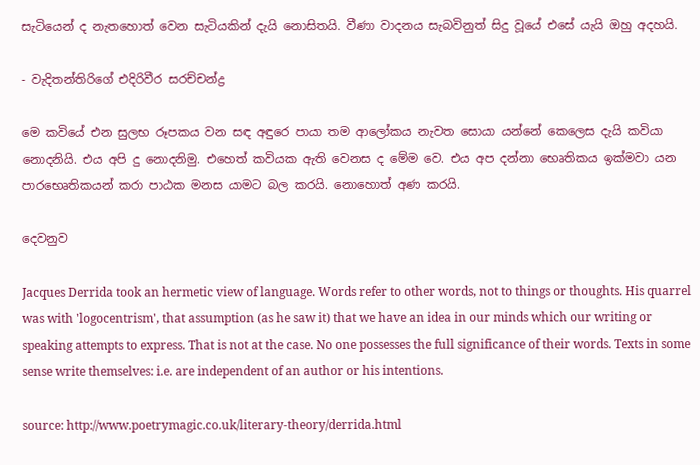සැටියෙන් ද නැතහොත් වෙන සැටියකින් දැයි නොසිතයි. වීණා වාදනය සැබවිනුත් සිදු වූයේ එසේ යැයි ඔහු අදහයි.

- වැදිතන්තිරිගේ එදිරිවීර සරච්චන්ද්‍ර

මෙ කවියේ එන සුලභ රූපකය වන සඳ අඳුරෙ පායා තම ආලෝකය නැවත සොයා යන්නේ කෙලෙස දැයි කවියා නොදනියි. එය අපි දු නොදනිමු. එහෙත් කවියක ඇති වෙනස ද මේම වෙ. එය අප දන්නා භෙෘතිකය ඉක්මවා යන පාරභෙෘතිකයන් කරා පාඨක මනස යාමට බල කරයි. නොහොත් අණ කරයි.

දෙවනුව

Jacques Derrida took an hermetic view of language. Words refer to other words, not to things or thoughts. His quarrel was with 'logocentrism', that assumption (as he saw it) that we have an idea in our minds which our writing or speaking attempts to express. That is not at the case. No one possesses the full significance of their words. Texts in some sense write themselves: i.e. are independent of an author or his intentions.

source: http://www.poetrymagic.co.uk/literary-theory/derrida.html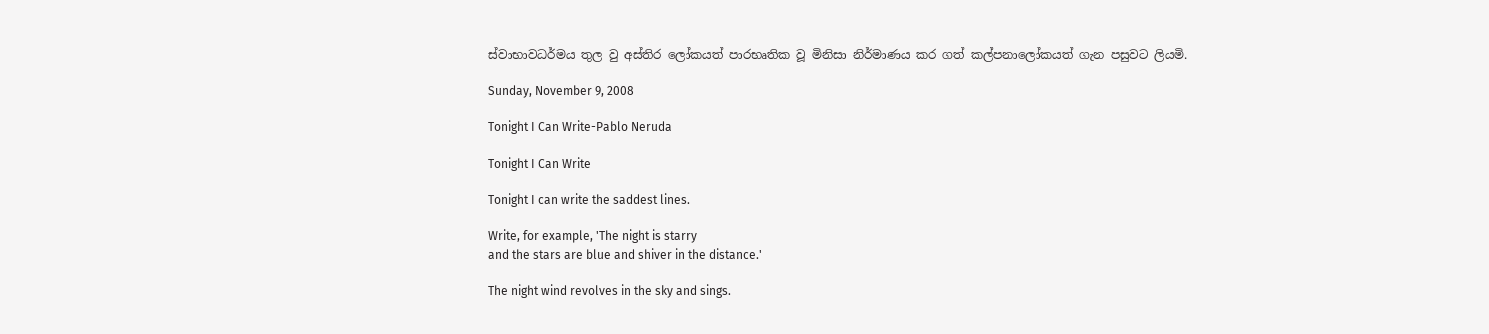ස්වාභාවධර්මය තුල වු අස්තිර ලෝකයත් පාරභෘතික වූ මිනිසා නිර්මාණය කර ගත් කල්පනාලෝකයත් ගැන පසුවට ලියමි.

Sunday, November 9, 2008

Tonight I Can Write-Pablo Neruda

Tonight I Can Write

Tonight I can write the saddest lines.

Write, for example, 'The night is starry
and the stars are blue and shiver in the distance.'

The night wind revolves in the sky and sings.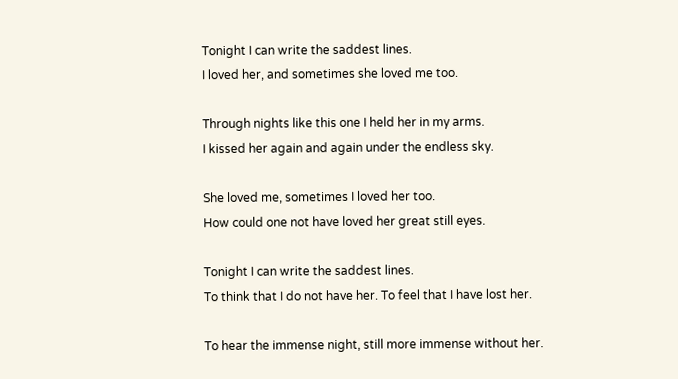Tonight I can write the saddest lines.
I loved her, and sometimes she loved me too.

Through nights like this one I held her in my arms.
I kissed her again and again under the endless sky.

She loved me, sometimes I loved her too.
How could one not have loved her great still eyes.

Tonight I can write the saddest lines.
To think that I do not have her. To feel that I have lost her.

To hear the immense night, still more immense without her.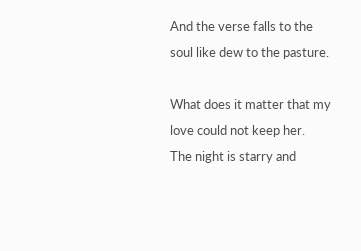And the verse falls to the soul like dew to the pasture.

What does it matter that my love could not keep her.
The night is starry and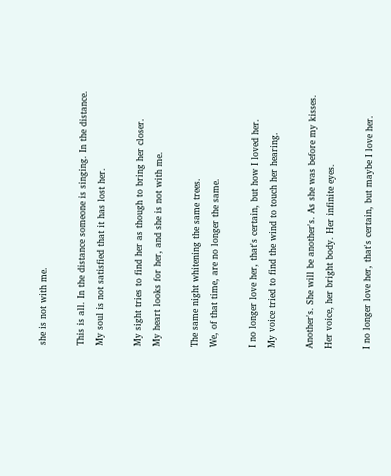she is not with me.

This is all. In the distance someone is singing. In the distance.
My soul is not satisfied that it has lost her.

My sight tries to find her as though to bring her closer.
My heart looks for her, and she is not with me.

The same night whitening the same trees.
We, of that time, are no longer the same.

I no longer love her, that's certain, but how I loved her.
My voice tried to find the wind to touch her hearing.

Another's. She will be another's. As she was before my kisses.
Her voice, her bright body. Her infinite eyes.

I no longer love her, that's certain, but maybe I love her.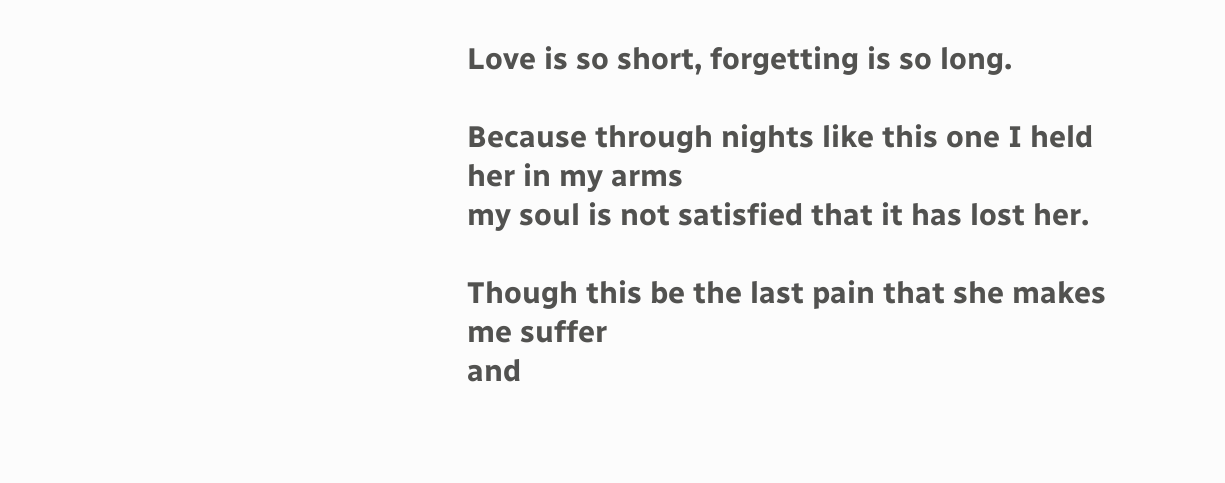Love is so short, forgetting is so long.

Because through nights like this one I held her in my arms
my soul is not satisfied that it has lost her.

Though this be the last pain that she makes me suffer
and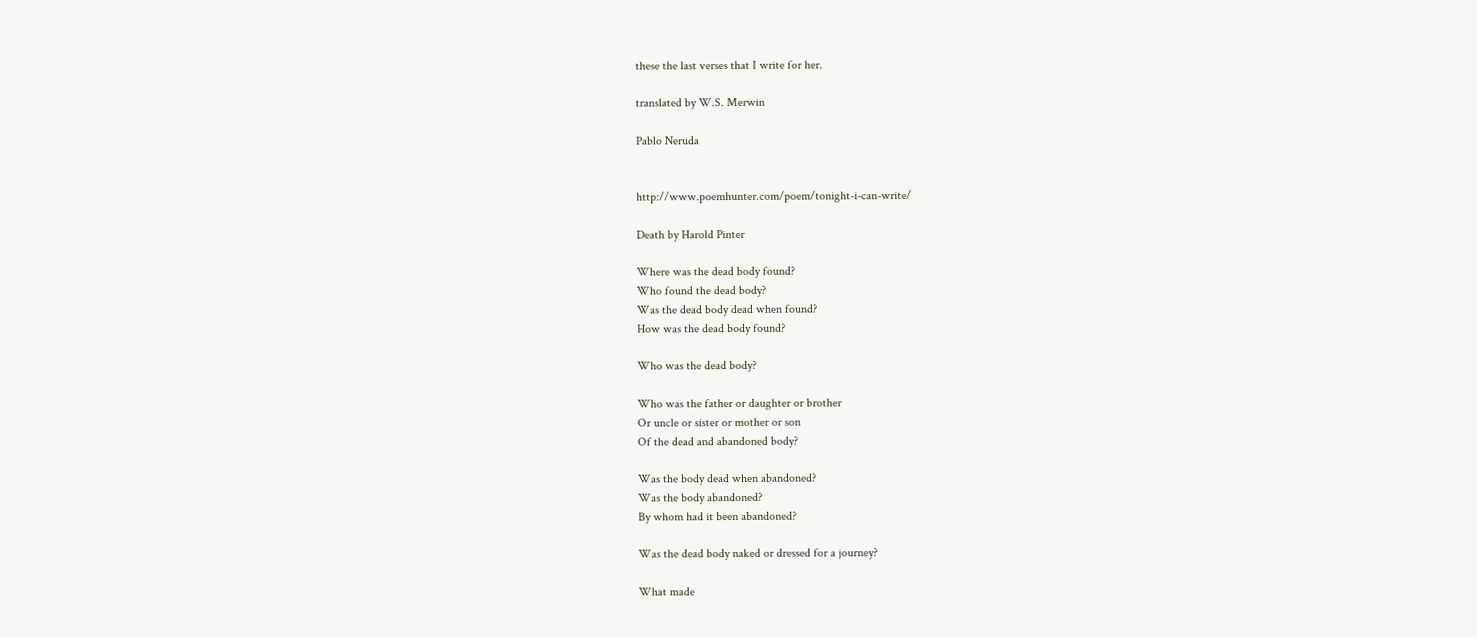these the last verses that I write for her.

translated by W.S. Merwin

Pablo Neruda


http://www.poemhunter.com/poem/tonight-i-can-write/

Death by Harold Pinter

Where was the dead body found?
Who found the dead body?
Was the dead body dead when found?
How was the dead body found?

Who was the dead body?

Who was the father or daughter or brother
Or uncle or sister or mother or son
Of the dead and abandoned body?

Was the body dead when abandoned?
Was the body abandoned?
By whom had it been abandoned?

Was the dead body naked or dressed for a journey?

What made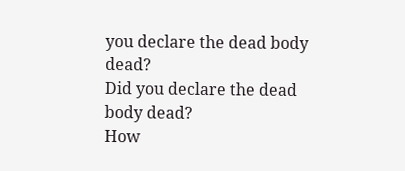you declare the dead body dead?
Did you declare the dead body dead?
How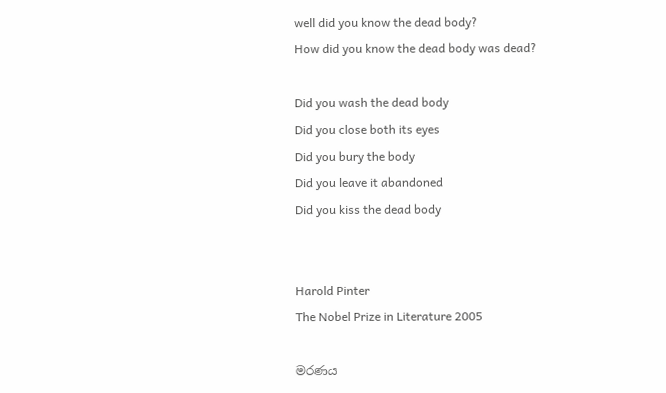well did you know the dead body?
How did you know the dead body was dead?

Did you wash the dead body
Did you close both its eyes
Did you bury the body
Did you leave it abandoned
Did you kiss the dead body


Harold Pinter
The Nobel Prize in Literature 2005

මරණය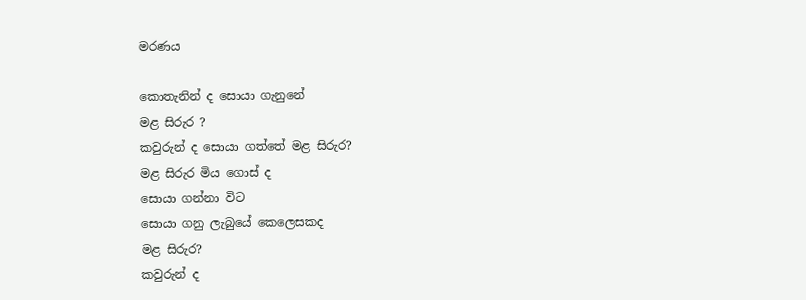මරණය

කොතැනින් ද සොයා ගැනුනේ
මළ සිරුර ?
කවුරුන් ද සොයා ගත්තේ මළ සිරුර?
මළ සිරුර මිය ගොස් ද
සොයා ගන්නා විට
සොයා ගනු ලැබුයේ කෙලෙසකද
මළ සිරුර?
කවුරුන් ද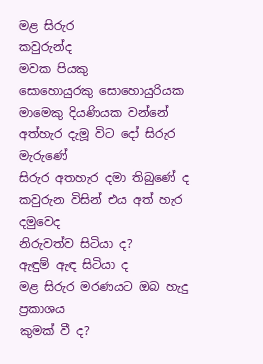මළ සිරුර
කවුරුන්ද
මවක පියකු
සොහොයුරකු සොහොයුරියක
මාමෙකු දියණියක වන්නේ
අත්හැර දැමූ විට දෝ සිරුර මැරුණේ
සිරුර අතහැර දමා තිබුණේ ද
කවුරුන විසින් එය අත් හැර දමුවෙද
නිරුවත්ව සිටියා ද?
ඇඳුම් ඇඳ සිටියා ද
මළ සිරුර මරණයට ඔබ හැදු ප්‍රකාශය
කුමක් වී ද?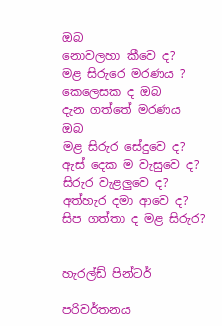ඔබ
නොවලහා කීවෙ ද?
මළ සිරුරෙ මරණය ?
කෙලෙසක ද ඔබ
දැන ගත්තේ මරණය
ඔබ
මළ සිරුර සේදුවෙ ද?
ඇස් දෙක ම වැසුවෙ ද?
සිරුර වැළලුවෙ ද?
අත්හැර දමා ආවෙ ද?
සිප ගත්තා ද මළ සිරුර?


හැරල්ඩ් පින්ටර්

පරිවර්තනය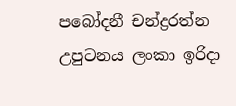පබෝදනී චන්ද්‍රරත්න
උපුටනය ලංකා ඉරිදා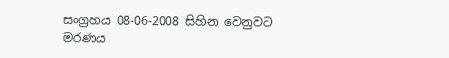සංග්‍රහය 08-06-2008 සිහින වෙනුවට මරණය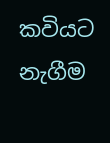කවියට නැගීම